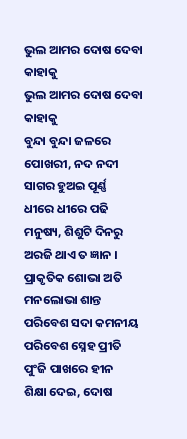ଭୁଲ ଆମର ଦୋଷ ଦେବା କାହାକୁ
ଭୁଲ ଆମର ଦୋଷ ଦେବା କାହାକୁ
ବୁନ୍ଦା ବୁନ୍ଦା ଜଳରେ ପୋଖରୀ, ନଦ ନଦୀ
ସାଗର ହୁଅଇ ପୂର୍ଣ୍ଣ
ଧୀରେ ଧୀରେ ପଢି ମନୁଷ୍ୟ, ଶିଶୁଟି ଦିନରୁ
ଅରଜି ଥାଏ ତ ଜ୍ଞାନ ।
ପ୍ରାକୃତିକ ଶୋଭା ଅତି ମନଲୋଭା ଶାନ୍ତ
ପରିବେଶ ସଦା କମନୀୟ
ପରିବେଶ ସ୍ନେହ ପ୍ରୀତି ପୁଂଜି ପାଖରେ ହୀନ
ଶିକ୍ଷା ଦେଇ, ଦୋଷ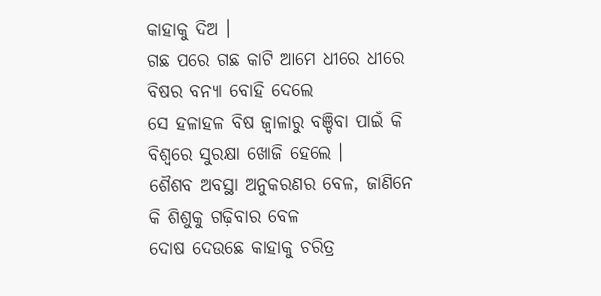କାହାକୁ ଦିଅ ।
ଗଛ ପରେ ଗଛ କାଟି ଆମେ ଧୀରେ ଧୀରେ
ବିଷର ବନ୍ୟା ବୋହି ଦେଲେ
ସେ ହଳାହଳ ବିଷ ଜ୍ବାଳାରୁ ବଞ୍ଚିବା ପାଇଁ କି
ବିଶ୍ବରେ ସୁରକ୍ଷା ଖୋଜି ହେଲେ ।
ଶୈଶବ ଅବସ୍ଥା ଅନୁକରଣର ବେଳ, ଜାଣିନେ
କି ଶିଶୁକୁ ଗଢ଼ିବାର ବେଳ
ଦୋଷ ଦେଉଛେ କାହାକୁ ଚରିତ୍ର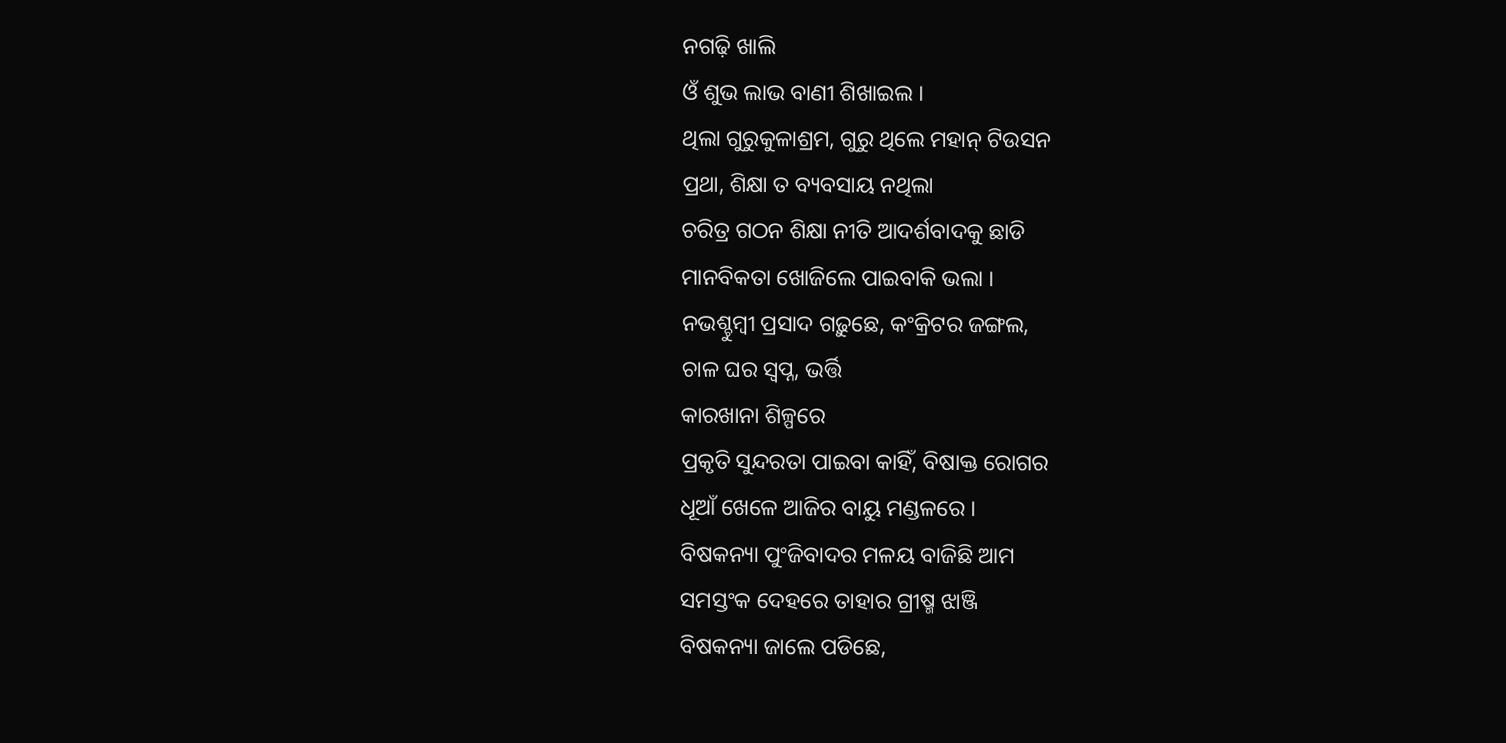ନଗଢ଼ି ଖାଲି
ଓଁ ଶୁଭ ଲାଭ ବାଣୀ ଶିଖାଇଲ ।
ଥିଲା ଗୁରୁକୁଳାଶ୍ରମ, ଗୁରୁ ଥିଲେ ମହାନ୍ ଟିଉସନ
ପ୍ରଥା, ଶିକ୍ଷା ତ ବ୍ୟବସାୟ ନଥିଲା
ଚରିତ୍ର ଗଠନ ଶିକ୍ଷା ନୀତି ଆଦର୍ଶବାଦକୁ ଛାଡି
ମାନବିକତା ଖୋଜିଲେ ପାଇବାକି ଭଲା ।
ନଭଶ୍ଚୁମ୍ବୀ ପ୍ରସାଦ ଗଢ଼ୁଛେ, କଂକ୍ରିଟର ଜଙ୍ଗଲ,
ଚାଳ ଘର ସ୍ୱପ୍ନ, ଭର୍ତ୍ତି
କାରଖାନା ଶିଳ୍ପରେ
ପ୍ରକୃତି ସୁନ୍ଦରତା ପାଇବା କାହିଁ, ବିଷାକ୍ତ ରୋଗର
ଧୂଆଁ ଖେଳେ ଆଜିର ବାୟୁ ମଣ୍ଡଳରେ ।
ବିଷକନ୍ୟା ପୁଂଜିବାଦର ମଳୟ ବାଜିଛି ଆମ
ସମସ୍ତଂକ ଦେହରେ ତାହାର ଗ୍ରୀଷ୍ମ ଝାଞ୍ଜି
ବିଷକନ୍ୟା ଜାଲେ ପଡିଛେ,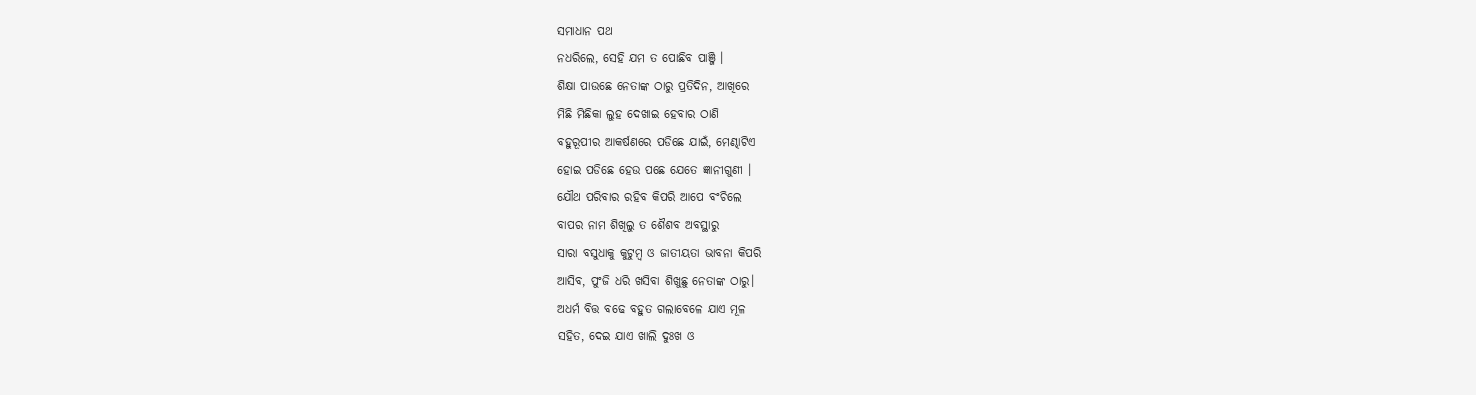ସମାଧାନ ପଥ
ନଧରିଲେ, ସେହି ଯମ ତ ପୋଛିବ ପାଞ୍ଜି ।
ଶିକ୍ଷା ପାଉଛେ ନେତାଙ୍କ ଠାରୁ ପ୍ରତିଦିନ, ଆଖିରେ
ମିଛି ମିଛିକା ଲୁହ ଦେଖାଇ ହେବାର ଠାଣି
ବହୁରୂପୀର ଆକର୍ଷଣରେ ପଡିଛେ ଯାଇଁ, ମେଣ୍ଢାଟିଏ
ହୋଇ ପଡିଛେ ହେଉ ପଛେ ଯେତେ ଜ୍ଞାନୀଗୁଣୀ ।
ଯୌଥ ପରିବାର ରହିବ କିପରି ଆପେ ବଂଚିଲେ
ବାପର ନାମ ଶିଖିଲୁ ତ ଶୈଶବ ଅବସ୍ଥାରୁ
ସାରା ବସୁଧାକୁ କୁଟୁମ୍ବ ଓ ଜାତୀୟତା ଭାବନା କିପରି
ଆସିବ, ପୁଂଜି ଧରି ଖସିବା ଶିଖୁଛୁ ନେତାଙ୍କ ଠାରୁ।
ଅଧର୍ମ ବିତ୍ତ ବଢେ ବହୁତ ଗଲାବେଳେ ଯାଏ ମୂଳ
ସହିତ, ଦେଇ ଯାଏ ଖାଲି ଦୁଃଖ ଓ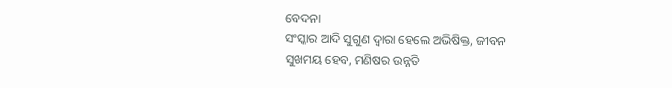ବେଦନା
ସଂସ୍କାର ଆଦି ସୁଗୁଣ ଦ୍ବାରା ହେଲେ ଅଭିଷିକ୍ତ, ଜୀବନ
ସୁଖମୟ ହେବ, ମଣିଷର ଉନ୍ନତି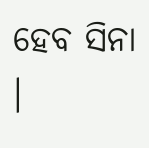ହେବ ସିନା ।